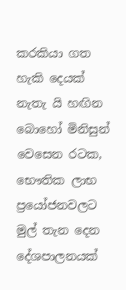කරකියා ගත හැකි දෙයක් නැතැ යි හඟින බොහෝ මිනිසුන් වෙසෙන රටක, භෞතික ලාභ ප්‍රයෝජනවලට මුල් තැන දෙන දේශපාලනයක්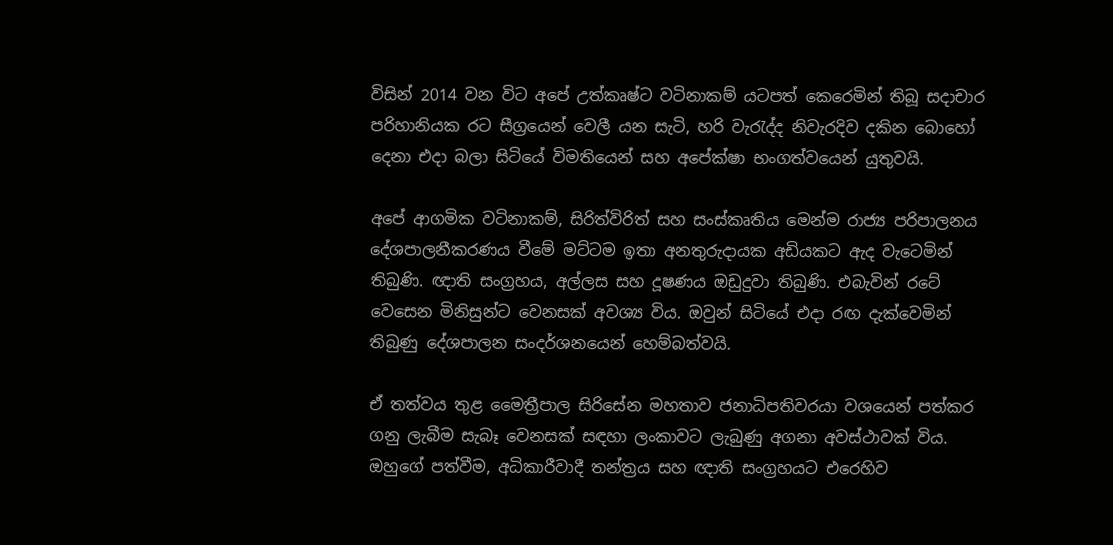විසින් 2014 වන විට අපේ උත්කෘෂ්ට වටිනාකම් යටපත් කෙරෙමින් තිබූ සදාචාර පරිහානියක රට සීග්‍රයෙන් වෙලී යන සැටි, හරි වැරැද්ද නිවැරදිව දකින බොහෝ දෙනා එදා බලා සිටියේ විමතියෙන් සහ අපේක්ෂා භංගත්වයෙන් යුතුවයි.

අපේ ආගමික වටිනාකම්, සිරිත්විරිත් සහ සංස්කෘතිය මෙන්ම රාජ්‍ය පරිපාලනය දේශපාලනීකරණය වීමේ මට්ටම ඉතා අනතුරුදායක අඩියකට ඇද වැටෙමින් තිබුණි. ඥාති සංග්‍රහය, අල්ලස සහ දූෂණය ඔඩුදුවා තිබුණි. එබැවින් රටේ වෙසෙන මිනිසුන්ට වෙනසක් අවශ්‍ය විය. ඔවුන් සිටියේ එදා රඟ දැක්වෙමින් තිබුණු දේශපාලන සංදර්ශනයෙන් හෙම්බත්වයි.

ඒ තත්වය තුළ මෛත්‍රීපාල සිරිසේන මහතාව ජනාධිපතිවරයා වශයෙන් පත්කර ගනු ලැබීම සැබෑ වෙනසක් සඳහා ලංකාවට ලැබුණු අගනා අවස්ථාවක් විය. ඔහුගේ පත්වීම, අධිකාරීවාදී තන්ත්‍රය සහ ඥාති සංග්‍රහයට එරෙහිව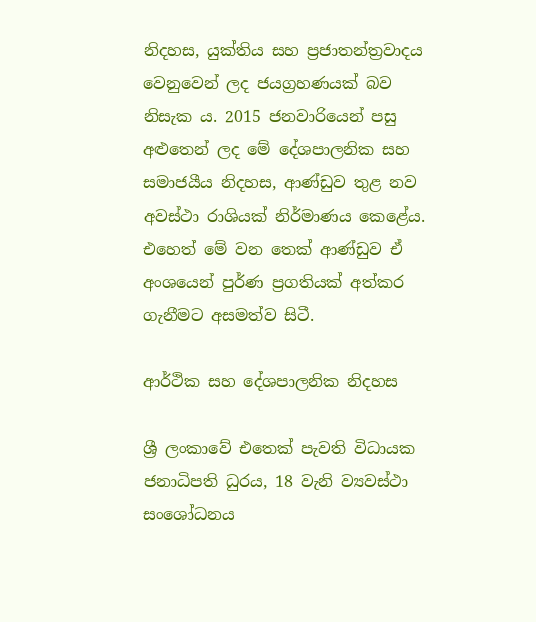නිදහස, යුක්තිය සහ ප්‍රජාතන්ත්‍රවාදය වෙනුවෙන් ලද ජයග්‍රහණයක් බව නිසැක ය. 2015 ජනවාරියෙන් පසු අළුතෙන් ලද මේ දේශපාලනික සහ සමාජයීය නිදහස, ආණ්ඩුව තුළ නව අවස්ථා රාශියක් නිර්මාණය කෙළේය. එහෙත් මේ වන තෙක් ආණ්ඩුව ඒ අංශයෙන් පුර්ණ ප්‍රගතියක් අත්කර ගැනීමට අසමත්ව සිටී.

ආර්ථික සහ දේශපාලනික නිදහස

ශ්‍රී ලංකාවේ එතෙක් පැවති විධායක ජනාධිපති ධුරය, 18 වැනි ව්‍යවස්ථා සංශෝධනය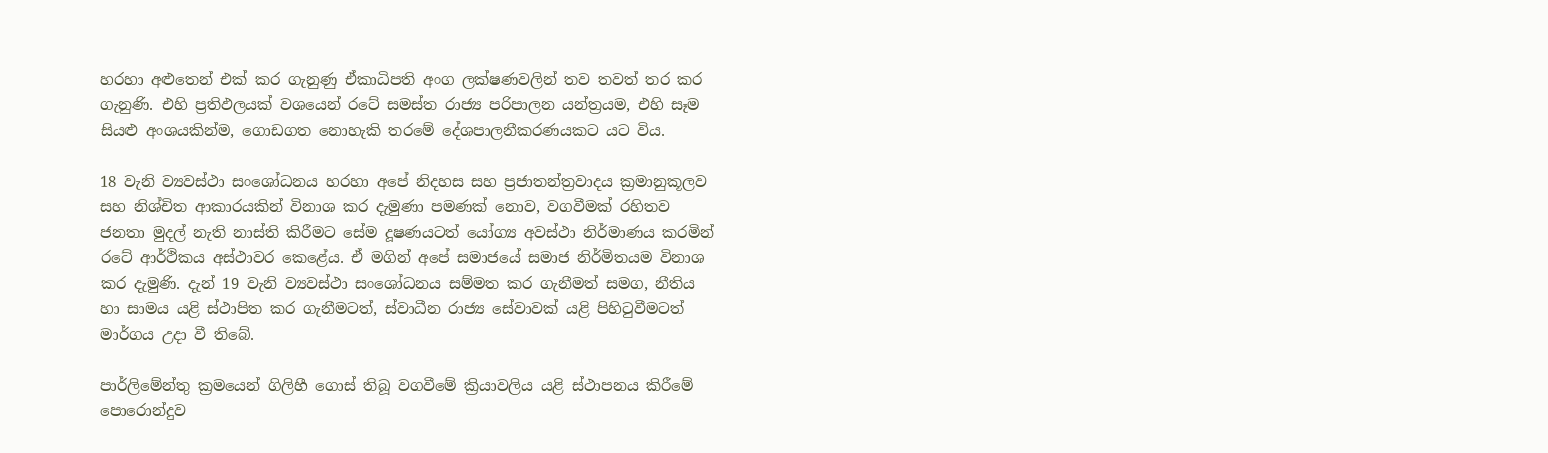හරහා අළුතෙන් එක් කර ගැනුණු ඒකාධිපති අංග ලක්ෂණවලින් තව තවත් තර කර ගැනුණි. එහි ප්‍රතිඵලයක් වශයෙන් රටේ සමස්ත රාජ්‍ය පරිපාලන යන්ත්‍රයම, එහි සෑම සියළු අංශයකින්ම, ගොඩගත නොහැකි තරමේ දේශපාලනීකරණයකට යට විය.

18 වැනි ව්‍යවස්ථා සංශෝධනය හරහා අපේ නිදහස සහ ප්‍රජාතන්ත්‍රවාදය ක්‍රමානුකූලව සහ නිශ්චිත ආකාරයකින් විනාශ කර දැමුණා පමණක් නොව, වගවීමක් රහිතව ජනතා මුදල් නැති නාස්ති කිරීමට සේම දූෂණයටත් යෝග්‍ය අවස්ථා නිර්මාණය කරමින් රටේ ආර්ථිකය අස්ථාවර කෙළේය. ඒ මගින් අපේ සමාජයේ සමාජ නිර්මිතයම විනාශ කර දැමුණි. දැන් 19 වැනි ව්‍යවස්ථා සංශෝධනය සම්මත කර ගැනීමත් සමග, නීතිය හා සාමය යළි ස්ථාපිත කර ගැනීමටත්, ස්වාධීන රාජ්‍ය සේවාවක් යළි පිහිටුවීමටත් මාර්ගය උදා වී තිබේ.

පාර්ලිමේන්තු ක්‍රමයෙන් ගිලිහී ගොස් තිබූ වගවීමේ ක්‍රියාවලිය යළි ස්ථාපනය කිරීමේ පොරොන්දුව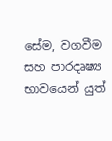සේම, වගවීම සහ පාරදෘෂ්‍ය භාවයෙන් යුත්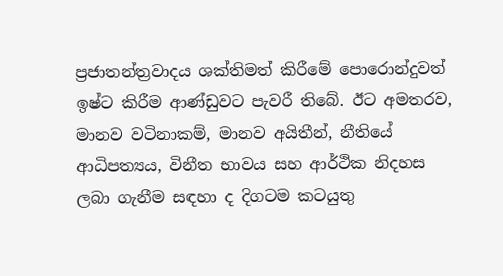ප්‍රජාතන්ත්‍රවාදය ශක්තිමත් කිරීමේ පොරොන්දුවත් ඉෂ්ට කිරීම ආණ්ඩුවට පැවරී තිබේ. ඊට අමතරව, මානව වටිනාකම්, මානව අයිතීන්, නීතියේ ආධිපත්‍යය, විනීත භාවය සහ ආර්ථික නිදහස ලබා ගැනීම සඳහා ද දිගටම කටයුතු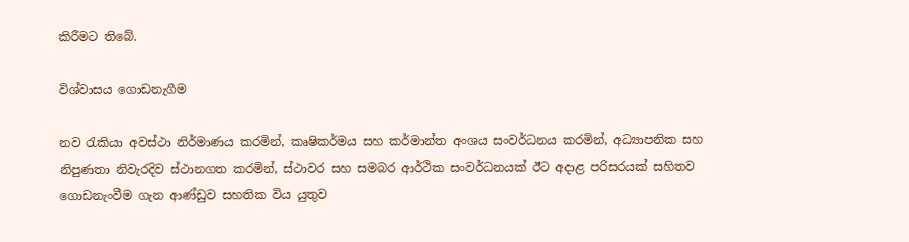කිරීමට තිබේ.

විශ්වාසය ගොඩනැගීම

නව රැකියා අවස්ථා නිර්මාණය කරමින්, කෘෂිකර්මය සහ කර්මාන්ත අංශය සංවර්ධනය කරමින්, අධ්‍යාපනික සහ නිපුණතා නිවැරදිව ස්ථානගත කරමින්, ස්ථාවර සහ සමබර ආර්ථික සංවර්ධනයක් ඊට අදාළ පරිසරයක් සහිතව ගොඩනැංවීම ගැන ආණ්ඩුව සහතික විය යුතුව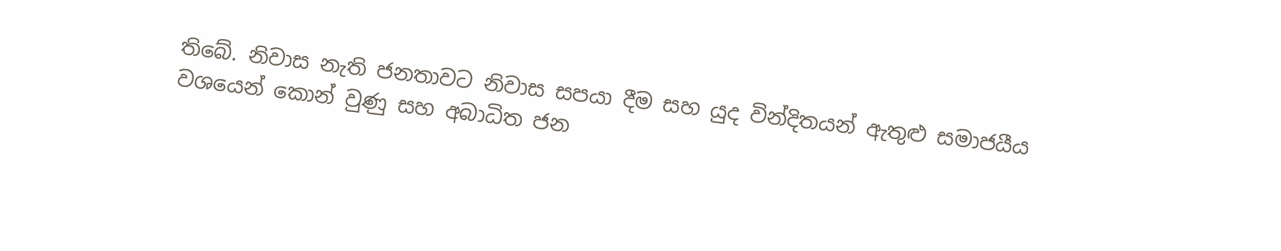තිබේ. නිවාස නැති ජනතාවට නිවාස සපයා දීම සහ යුද වින්දිතයන් ඇතුළු සමාජයීය වශයෙන් කොන් වුණු සහ අබාධිත ජන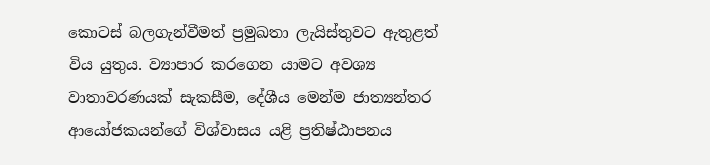කොටස් බලගැන්වීමත් ප්‍රමුඛතා ලැයිස්තුවට ඇතුළත් විය යුතුය. ව්‍යාපාර කරගෙන යාමට අවශ්‍ය වාතාවරණයක් සැකසීම, දේශීය මෙන්ම ජාත්‍යන්තර ආයෝජකයන්ගේ විශ්වාසය යළි ප්‍රතිෂ්ඨාපනය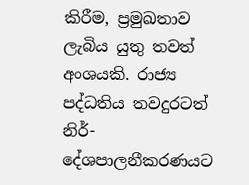කිරීම, ප්‍රමුඛතාව ලැබිය යුතු තවත් අංශයකි. රාජ්‍ය පද්ධතිය තවදුරටත් නිර්-දේශපාලනීකරණයට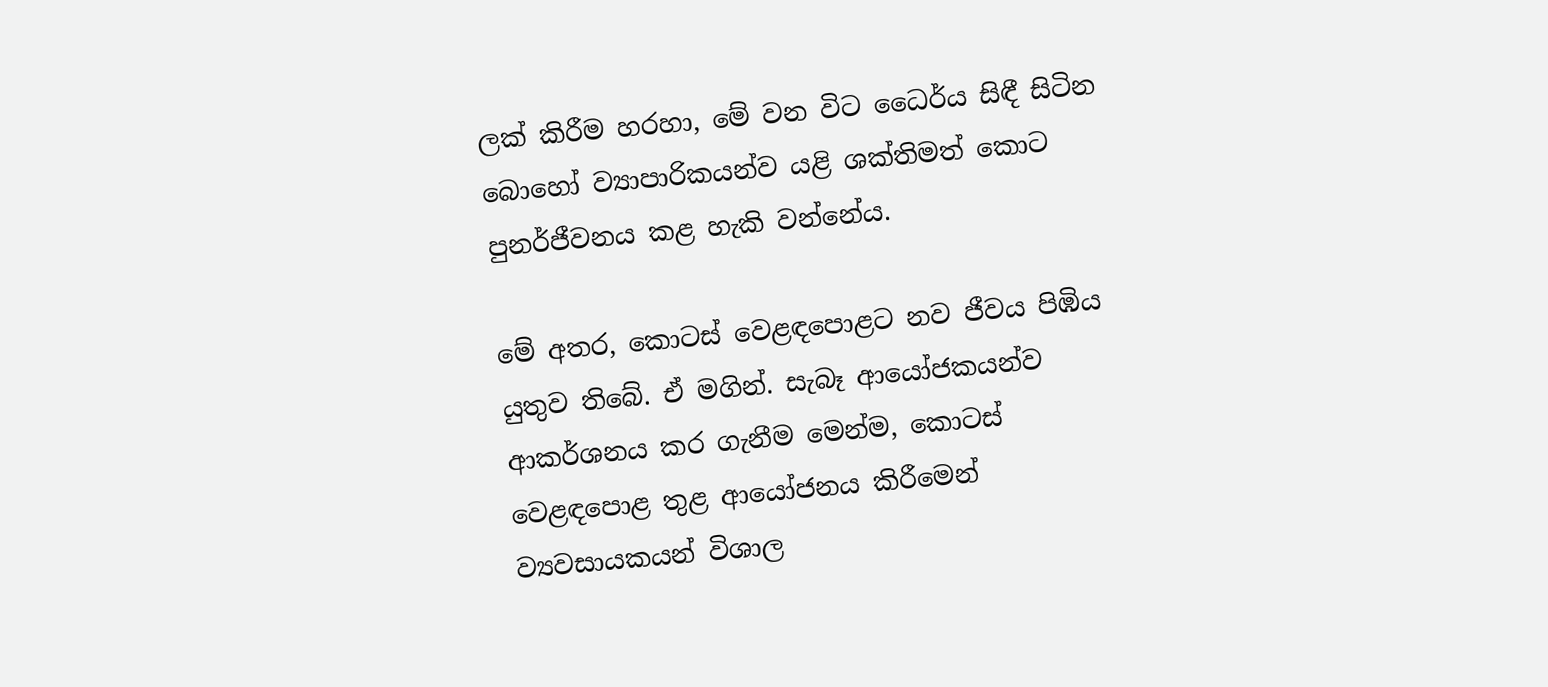ලක් කිරීම හරහා, මේ වන විට ධෛර්ය සිඳී සිටින බොහෝ ව්‍යාපාරිකයන්ව යළි ශක්තිමත් කොට පුනර්ජීවනය කළ හැකි වන්නේය.

මේ අතර, කොටස් වෙළඳපොළට නව ජීවය පිඹිය යුතුව තිබේ. ඒ මගින්. සැබෑ ආයෝජකයන්ව ආකර්ශනය කර ගැනීම මෙන්ම, කොටස් වෙළඳපොළ තුළ ආයෝජනය කිරීමෙන් ව්‍යවසායකයන් විශාල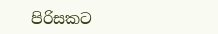පිරිසකට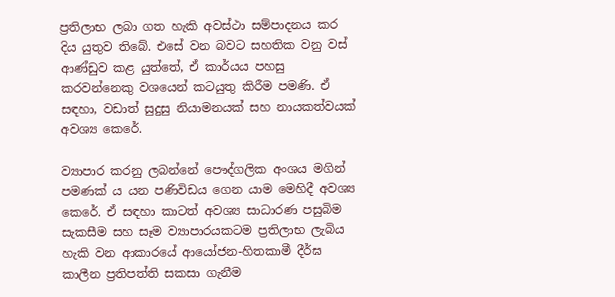ප්‍රතිලාභ ලබා ගත හැකි අවස්ථා සම්පාදනය කර දිය යුතුව තිබේ. එසේ වන බවට සහතික වනු වස් ආණ්ඩුව කළ යුත්තේ, ඒ කාර්යය පහසු කරවන්නෙකු වශයෙන් කටයුතු කිරීම පමණි. ඒ සඳහා, වඩාත් සුදුසු නියාමනයක් සහ නායකත්වයක් අවශ්‍ය කෙරේ.

ව්‍යාපාර කරනු ලබන්නේ පෞද්ගලික අංශය මගින් පමණක් ය යන පණිවිඩය ගෙන යාම මෙහිදී අවශ්‍ය කෙරේ. ඒ සඳහා කාටත් අවශ්‍ය සාධාරණ පසුබිම සැකසීම සහ සෑම ව්‍යාපාරයකටම ප්‍රතිලාභ ලැබිය හැකි වන ආකාරයේ ආයෝජන-හිතකාමී දීර්ඝ කාලීන ප්‍රතිපත්ති සකසා ගැනීම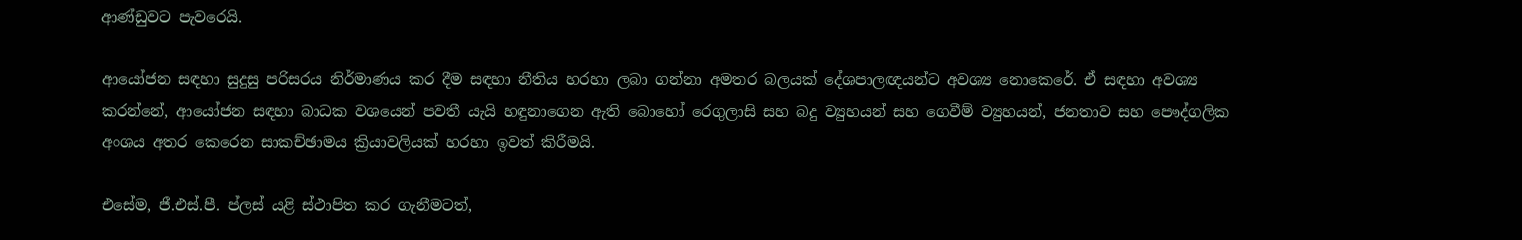ආණ්ඩුවට පැවරෙයි.

ආයෝජන සඳහා සුදුසු පරිසරය නිර්මාණය කර දීම සඳහා නීතිය හරහා ලබා ගන්නා අමතර බලයක් දේශපාලඥයන්ට අවශ්‍ය නොකෙරේ. ඒ සඳහා අවශ්‍ය කරන්නේ, ආයෝජන සඳහා බාධක වශයෙන් පවතී යැයි හඳුනාගෙන ඇති බොහෝ රෙගුලාසි සහ බදු ව්‍යුහයන් සහ ගෙවීම් ව්‍යුහයන්, ජනතාව සහ පෞද්ගලික අංශය අතර කෙරෙන සාකච්ඡාමය ක්‍රියාවලියක් හරහා ඉවත් කිරීමයි.

එසේම, ජී.එස්.පී. ප්ලස් යළි ස්ථාපිත කර ගැනීමටත්,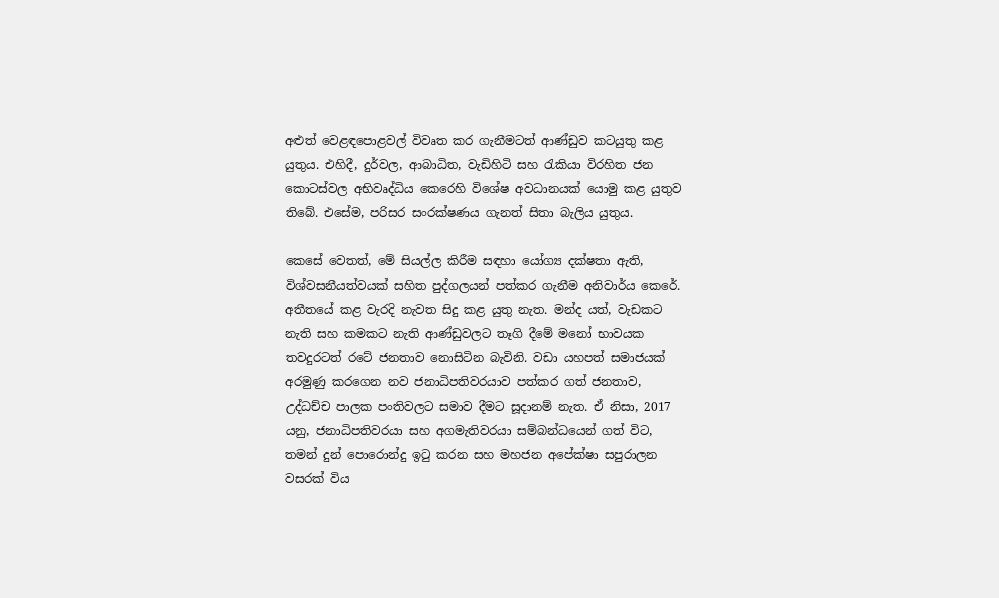අළුත් වෙළඳපොළවල් විවෘත කර ගැනීමටත් ආණ්ඩුව කටයුතු කළ යුතුය. එහිදී, දුර්වල, ආබාධිත, වැඩිහිටි සහ රැකියා විරහිත ජන කොටස්වල අභිවෘද්ධිය කෙරෙහි විශේෂ අවධානයක් යොමු කළ යුතුව තිබේ. එසේම, පරිසර සංරක්ෂණය ගැනත් සිතා බැලිය යුතුය.

කෙසේ වෙතත්, මේ සියල්ල කිරීම සඳහා යෝග්‍ය දක්ෂතා ඇති, විශ්වසනීයත්වයක් සහිත පුද්ගලයන් පත්කර ගැනීම අනිවාර්ය කෙරේ. අතීතයේ කළ වැරදි නැවත සිදු කළ යුතු නැත. මන්ද යත්, වැඩකට නැති සහ කමකට නැති ආණ්ඩුවලට තෑගි දීමේ මනෝ භාවයක තවදුරටත් රටේ ජනතාව නොසිටින බැවිනි. වඩා යහපත් සමාජයක් අරමුණු කරගෙන නව ජනාධිපතිවරයාව පත්කර ගත් ජනතාව, උද්ධච්ච පාලක පංතිවලට සමාව දීමට සූදානම් නැත. ඒ නිසා, 2017 යනු, ජනාධිපතිවරයා සහ අගමැතිවරයා සම්බන්ධයෙන් ගත් විට, තමන් දුන් පොරොන්දු ඉටු කරන සහ මහජන අපේක්ෂා සපුරාලන වසරක් විය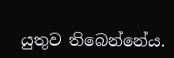යුතුව තිබෙන්නේය.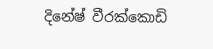දිනේෂ් වීරක්කොඩි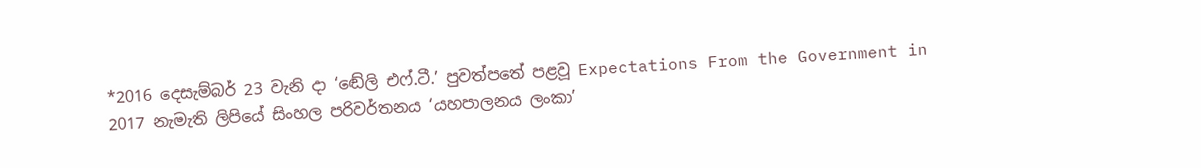*2016 දෙසැම්බර් 23 වැනි දා ‘ඬේලි එෆ්.ටී.’ පුවත්පතේ පළවූ Expectations From the Government in 2017 නැමැති ලිපියේ සිංහල පරිවර්තනය ‘යහපාලනය ලංකා’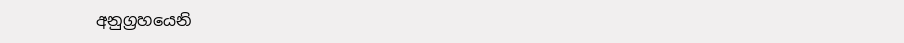අනුග්‍රහයෙනි